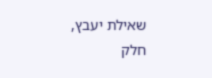שאילת יעבץ, חלק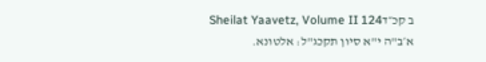ב קכ״דSheilat Yaavetz, Volume II 124
א׳ב"ה י"א סיון תקכג"ל: אלטונא.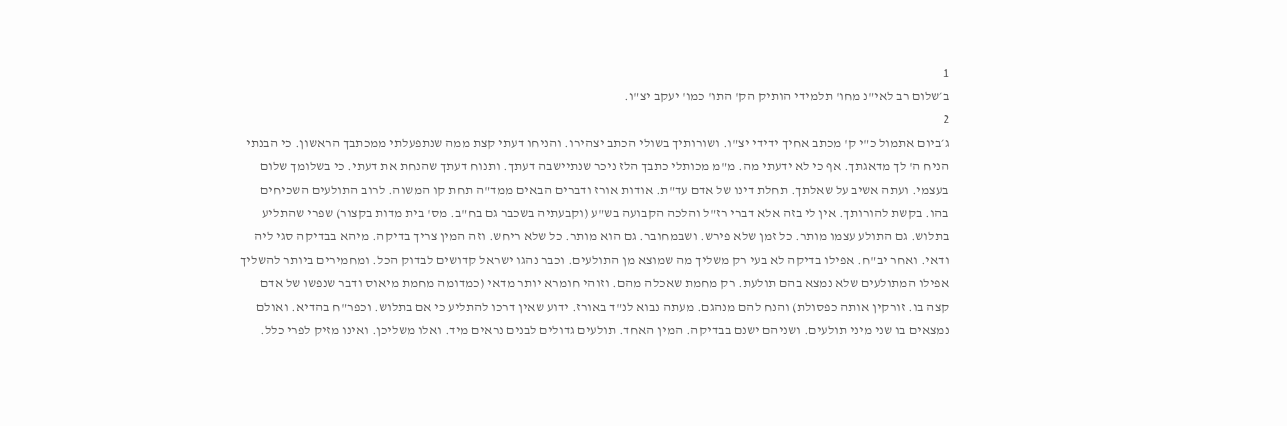1
ב׳שלום רב לאי"נ מחו' תלמידי הותיק הק' התו' כמו' יעקב יצ"ו.
2
ג׳ביום אתמול כ"י ק' מכתב אחיך ידידי יצ"ו. ושורותיך בשולי הכתב יצהירו. והניחו דעתי קצת ממה שנתפעלתי ממכתבך הראשון. כי הבנתי הניח ה' לך מדאגתך. אף כי לא ידעתי מה. מ"מ מכותלי כתבך הלז ניכר שנתיישבה דעתך. ותנוח דעתך שהנחת את דעתי. כי בשלומך שלום בעצמי. ועתה אשיב על שאלתך. תחלת דינו של אדם עד"ת. אודות אורז ודברים הבאים ממד"ה תחת קו המשוה. לרוב התולעים השכיחים בהו. בקשת להורותך. אין לי בזה אלא דברי רז"ל והלכה הקבועה בש"ע (וקבעתיה בשכבר גם בח"ב. מס' בית מדות בקצור) שפרי שהתליע בתלוש. גם התולע עצמו מותר. כל זמן שלא פירש. ושבמחובר. גם הוא מותר. כל שלא ריחש. וזה המין צריך בדיקה. מיהא בבדיקה סגי ליה ודאי. ואחר יב"ח. אפילו בדיקה לא בעי רק משליך מה שמוצא מן התולעים. וכבר נהגו ישראל קדושים לבדוק הכל. ומחמירים ביותר להשליך אפילו המתולעים שלא נמצא בהם תולעת. רק מחמת שאכלה מהם. וזוהי חומרא יותר מדאי (כמדומה מחמת מיאוס ודבר שנפשו של אדם קצה בו. זורקין אותה כפסולת) והנח להם מנהגם. מעתה נבוא לנ"ד באורז. ידוע שאין דרכו להתליע כי אם בתלוש. וכפר"ח בהדיא. ואולם נמצאים בו שני מיני תולעים. ושניהם ישנם בבדיקה. המין האחד. תולעים גדולים לבנים נראים מיד. ואלו משליכן. ואינו מזיק לפרי כלל.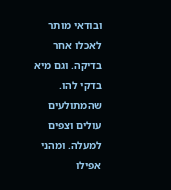ובודאי מותר לאכלו אחר בדיקה. וגם מיא בדקי להו. שהמתולעים עולים וצפים למעלה. ומהני אפילו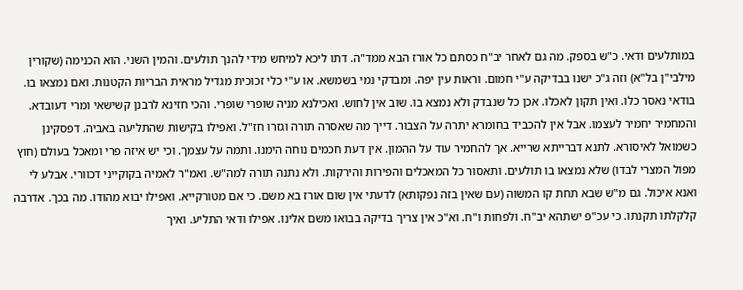במותלעים ודאי. כ"ש בספק. מה גם לאחר יב"ח כסתם כל אורז הבא ממד"ה. דתו ליכא למיחש מידי להנך תולעים. והמין השני. הוא הכנימה (שקורין מילבי"ן בל"א) וזה ג"כ ישנו בבדיקה ע"י חמום. וראות עין יפה. ומבדקי נמי בשמשא. או ע"י כלי זכוכית מגדיל מראית הבריות הקטנות. ואם נמצאו בו. בודאי נאסר כלו. ואין תקון לאכלו. אכן כל שנבדק ולא נמצא בו. שוב אין לחוש. ואכילנא מניה שופרי שופרי. והכי חזינא לרבנן קשישאי ומרי דעובדא. והמחמיר יחמיר לעצמו. אבל אין להכביד בחומרא יתרה על הצבור. דייך מה שאסרה תורה וגזרו חז"ל. ואפילו בקישות שהתליעה באביה. דפסקינן כשמואל לאיסורא. לתנא דברייתא שרייא. אך להחמיר עוד על ההמון. אין דעת חכמים נוחה הימנו. ותמה על עצמך. וכי יש איזה פרי ומאכל בעולם (חוץ מפול המצרי לבדו) שלא נמצאו בו תולעים. ותאסור כל המאכלים והפירות והירקות. ולא נתנה תורה למה"ש. ואמ"ר לאמיה בקוקייני דכוורי. אבלע לי ואנא איכול. גם מ"ש שבא תחת קו המשוה (עם שאין בזה נפקותא) לדעתי אין שום אורז בא משם. כי אם מטורקייא. ואפילו יבוא מהודו. מה בכך. אדרבה קלקלתו תקנתו. כי עכ"פ ישתהא יב"ח. ולפחות ו"ח. וא"כ אין צריך בדיקה בבואו משם אלינו. אפילו ודאי התליע. ואיך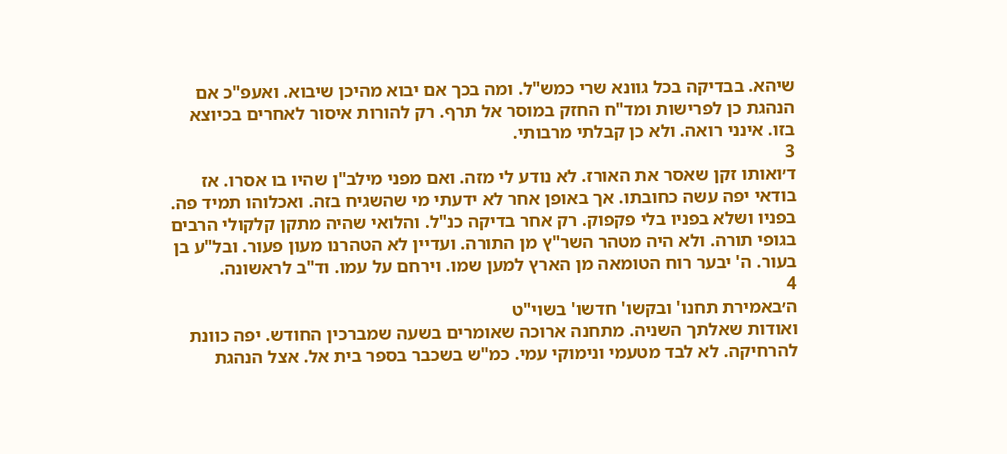שיהא. בבדיקה בכל גוונא שרי כמש"ל. ומה בכך אם יבוא מהיכן שיבוא. ואעפ"כ אם הנהגת כן לפרישות ומד"ח החזק במוסר אל תרף. רק להורות איסור לאחרים בכיוצא בזו. אינני רואה. ולא כן קבלתי מרבותי.
3
ד׳ואותו זקן שאסר את האורז. לא נודע לי מזה. ואם מפני מילב"ן שהיו בו אסרו. אז בודאי יפה עשה כחובתו. אך באופן אחר לא ידעתי מי שהשגיח בזה. ואכלוהו תמיד פה. בפניו ושלא בפניו בלי פקפוק. רק אחר בדיקה כנ"ל. והלואי שהיה מתקן קלקולי הרבים בגופי תורה. ולא היה מטהר השר"ץ מן התורה. ועדיין לא הטהרנו מעון פעור. ובל"ע בן בעור. ה' יבער רוח הטומאה מן הארץ למען שמו. וירחם על עמו. וד"ב לראשונה.
4
ה׳באמירת תחנו' ובקשו' חדשו' בשוי"ט
ואודות שאלתך השניה. מתחנה ארוכה שאומרים בשעה שמברכין החודש. יפה כוונת להרחיקה. לא לבד מטעמי ונימוקי עמי. כמ"ש בשכבר בספר בית אל. אצל הנהגת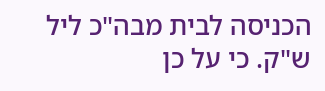הכניסה לבית מבה"כ ליל ש"ק. כי על כן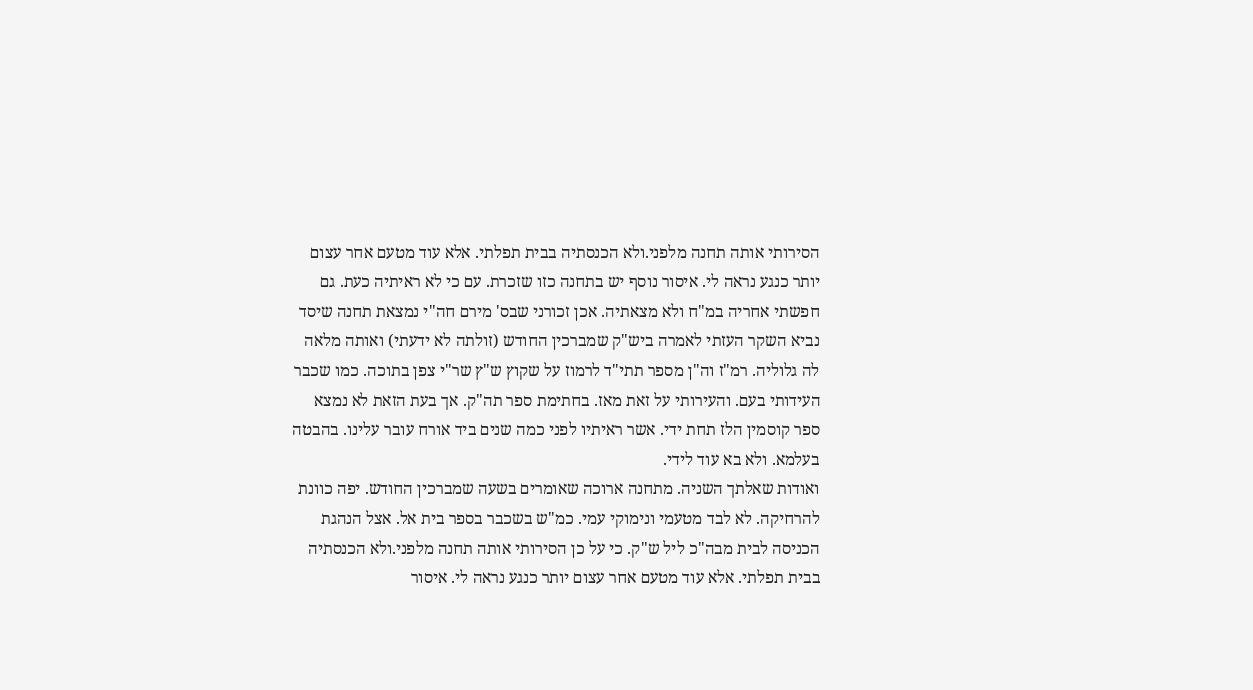הסירותי אותה תחנה מלפני.ולא הכנסתיה בבית תפלתי. אלא עוד מטעם אחר עצום יותר כנגע נראה לי. איסור נוסף יש בתחנה כזו שזכרת. עם כי לא ראיתיה כעת. גם חפשתי אחריה במ"ח ולא מצאתיה. אכן זכורני שבס' מירם חה"י נמצאת תחנה שיסד נביא השקר העזתי לאמרה ביש"ק שמברכין החודש (זולתה לא ידעתי) ואותה מלאה לה גלוליה. רמ"ז וה"ן מספר תתי"ד לרמוז על שקוץ ש"ץ שר"י צפן בתוכה. כמו שכבר העידותי בעם. והעירותי על זאת מאז. בחתימת ספר תה"ק. אך בעת הזאת לא נמצא ספר קוסמין הלז תחת ידי. אשר ראיתיו לפני כמה שנים ביד אורח עובר עלינו. בהבטה בעלמא. ולא בא עוד לידי.
ואודות שאלתך השניה. מתחנה ארוכה שאומרים בשעה שמברכין החודש. יפה כוונת להרחיקה. לא לבד מטעמי ונימוקי עמי. כמ"ש בשכבר בספר בית אל. אצל הנהגת הכניסה לבית מבה"כ ליל ש"ק. כי על כן הסירותי אותה תחנה מלפני.ולא הכנסתיה בבית תפלתי. אלא עוד מטעם אחר עצום יותר כנגע נראה לי. איסור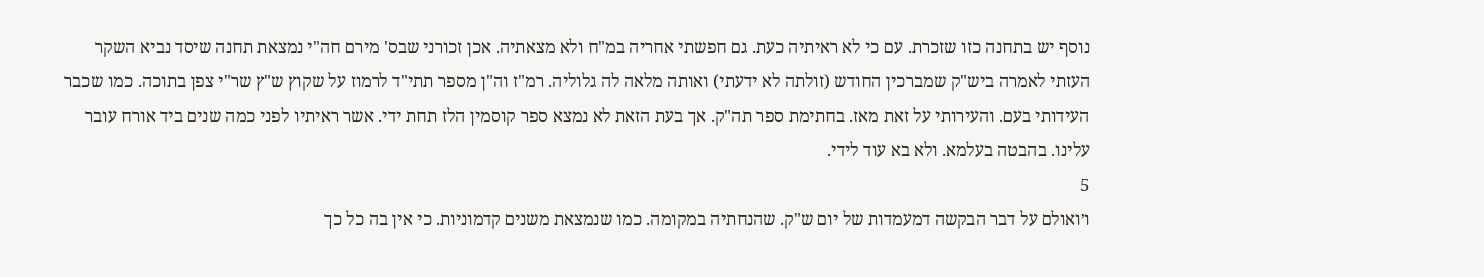נוסף יש בתחנה כזו שזכרת. עם כי לא ראיתיה כעת. גם חפשתי אחריה במ"ח ולא מצאתיה. אכן זכורני שבס' מירם חה"י נמצאת תחנה שיסד נביא השקר העזתי לאמרה ביש"ק שמברכין החודש (זולתה לא ידעתי) ואותה מלאה לה גלוליה. רמ"ז וה"ן מספר תתי"ד לרמוז על שקוץ ש"ץ שר"י צפן בתוכה. כמו שכבר העידותי בעם. והעירותי על זאת מאז. בחתימת ספר תה"ק. אך בעת הזאת לא נמצא ספר קוסמין הלז תחת ידי. אשר ראיתיו לפני כמה שנים ביד אורח עובר עלינו. בהבטה בעלמא. ולא בא עוד לידי.
5
ו׳ואולם על דבר הבקשה דמעמדות של יום ש"ק. שהנחתיה במקומה. כמו שנמצאת משנים קדמוניות. כי אין בה כל כך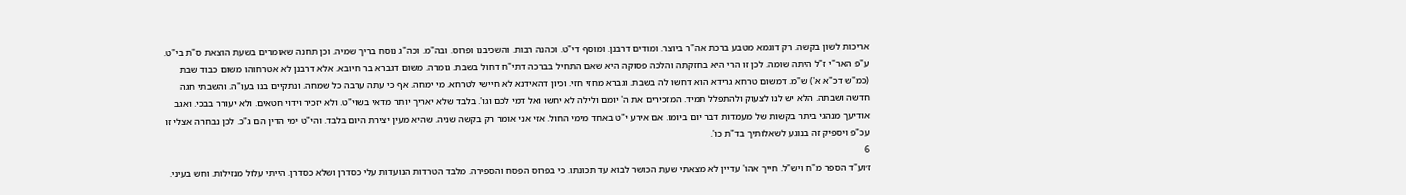אריכות לשון בקשה. רק דוגמא מטבע ברכת אה"ר ביוצר. ומודים דרבנן. ומוסף די"ט. וכהנה רבות. והשכיבנו ופרוס. ובה"מ. וכה"ג נוסח בריך שמיה. וכן תחנה שאומרים בשעת הוצאת ס"ת בי"ט. ע"פ האר"י ז"ל היתה שומה. לכן זו הרי היא בחזקתה והלכה פסוקה היא שאם התחיל בברכה דתי"ח דחול בשבת. גומרה. משום דגברא בר חיובא. אלא דרבנן לא אטרחוהו משום כבוד שבת (כמ"ש דכ"א א') ש"מ. דמשום טרחא גרידא הוא דחשו לה בשבת. וגברא מחזי חזי. וכיון דהאידנא לא חיישי לטרחא. מי ימחה. אף כי עתה ערבה כל שמחה. ונתקיים בנו בעו"ה. והשבתי חגה חדשה ושבתה. הלא יש לנו לצעוק ולהתפלל תמיד. המזכירים את ה' יומם ולילה לא יחשו ואל דמי לכם וגו'. בלבד שלא יאריך יותר מדאי בשוי"ט. ולא יזכיר וידוי חטאים. ולא יעורר בבכי. ואגב אודיעך מנהגי ביתר בקשות של מעמדות דבר יום ביומו. אם אירע י"ט באחד מימי החול. אזי אני אומר רק בקשה שניה. שהיא מעין יצירת היום בלבד. והי"ט ימי הדין הם ג"כ. לכן נבחרה אצלי זו עכ"פ ויספיק זה בנוגע לשאלותיך בד"ת כו'.
6
ז׳וע"ד הספר מ"ח ויש"ל. חייך אהו' עדיין לא מצאתי שעת הכושר לבוא עד תכונתו. כי בפרוס הפסח והספירה. מלבד הטרדות הנועדות עלי כסדרן ושלא כסדרן. הייתי עלול מנזילות. וחש בעיני.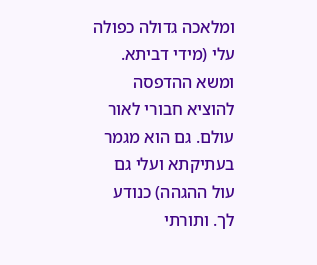ומלאכה גדולה כפולה עלי (מידי דביתא. ומשא ההדפסה להוציא חבורי לאור עולם. גם הוא מגמר בעתיקתא ועלי גם עול ההגהה) כנודע לך. ותורתי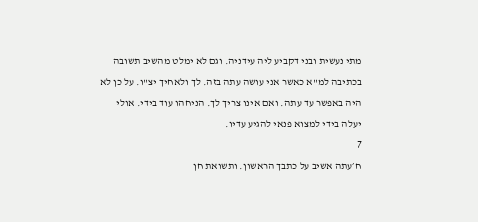מתי נעשית ובני דקביע ליה עידניה. וגם לא ימלט מהשיב תשובה בכתיבה למ"א כאשר אני עושה עתה בזה. לך ולאחיך יצ"ו. על כן לא היה באפשר עד עתה. ואם אינו צריך לך. הניחהו עוד בידי. אולי יעלה בידי למצוא פנאי להגיע עדיו.
7
ח׳עתה אשיב על כתבך הראשון. ותשואת חן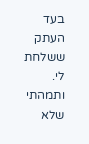בעד העתק ששלחת לי. ותמהתי שלא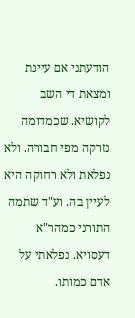הודעתני אם עיינת ומצאת די השב לקושיא. שכמדומה נזרקה מפי חבורה. ולא נפלאת ולא רחוקה היא לעיין בה. וע"ד שתמה התורני כמהר"א דעסויא. נפלאתי על אדם כמותו.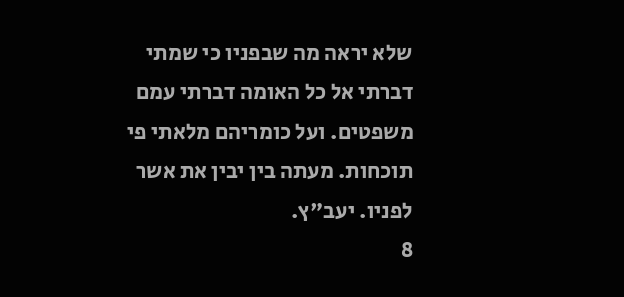שלא יראה מה שבפניו כי שמתי דברתי אל כל האומה דברתי עמם משפטים. ועל כומריהם מלאתי פי תוכחות. מעתה בין יבין את אשר לפניו. יעב"ץ.
8